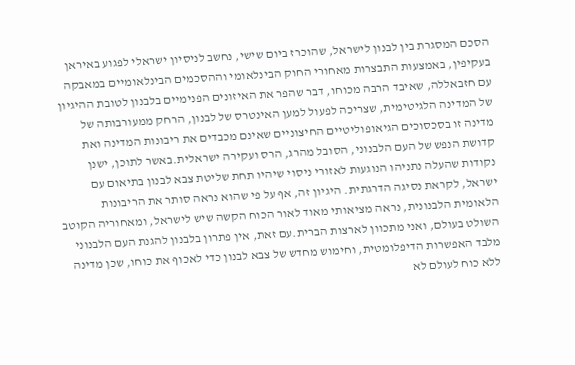הסכם המסגרת בין לבנון לישראל, שהוכרז ביום שישי, נחשב לניסיון ישראלי לפגוע באיראן בעקיפין, באמצעות התבצרות מאחורי החוק הבינלאומי וההסכמים הבינלאומיים במאבקה עם חזבאללה, שאיבד הרבה מכוחו, דבר שהפר את האיזונים הפנימיים בלבנון לטובת ההיגיון של המדינה הלגיטימית, שצריכה לפעול למען האינטרס של לבנון, הרחק ממעורבותה של מדינה זו בסכסוכים הגיאופוליטיים החיצוניים שאינם מכבדים את ריבונות המדינה ואת קדושת הנפש של העם הלבנוני, הסובל מהרג, הרס ועקירה ישראלית.באשר לתוכן, ישנן נקודות שהעלה נתניהו הנוגעות לאזורי ניסוי שיהיו תחת שליטת צבא לבנון בתיאום עם ישראל, לקראת נסיגה הדרגתית. היגיון זה, אף על פי שהוא נראה סותר את הריבונות הלאומית הלבנונית, נראה מציאותי מאוד לאור הכוח הקשה שיש לישראל, ומאחוריה הקוטב השולט בעולם, ואני מתכוון לארצות הברית.עם זאת, אין פתרון בלבנון להגנת העם הלבנוני מלבד האפשרות הדיפלומטית, וחימוש מחדש של צבא לבנון כדי לאכוף את כוחו, שכן מדינה ללא כוח לעולם לא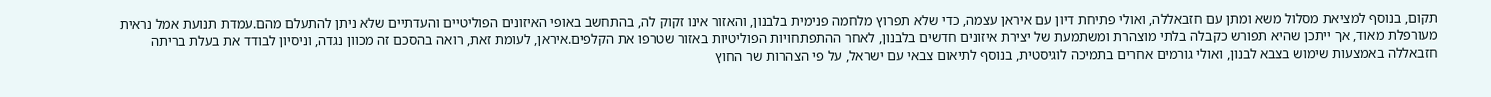תקום, בנוסף למציאת מסלול משא ומתן עם חזבאללה, ואולי פתיחת דיון עם איראן עצמה, כדי שלא תפרוץ מלחמה פנימית בלבנון, והאזור אינו זקוק לה, בהתחשב באופי האיזונים הפוליטיים והעדתיים שלא ניתן להתעלם מהם.עמדת תנועת אמל נראית מעורפלת מאוד, אך ייתכן שהיא תפורש כקבלה בלתי מוצהרת ומשתמעת של יצירת איזונים חדשים בלבנון, לאחר ההתפתחויות הפוליטיות באזור שטרפו את הקלפים.איראן, לעומת זאת, רואה בהסכם זה מכוון נגדה, וניסיון לבודד את בעלת בריתה חזבאללה באמצעות שימוש בצבא לבנון, ואולי גורמים אחרים בתמיכה לוגיסטית, בנוסף לתיאום צבאי עם ישראל, על פי הצהרות שר החוץ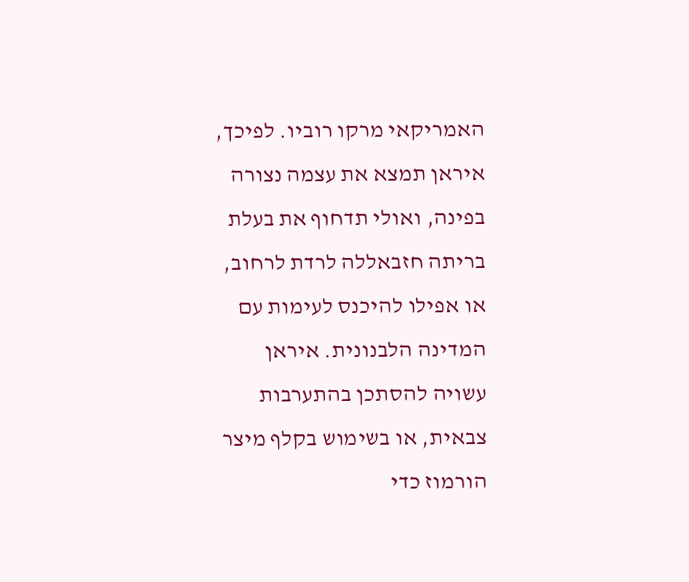האמריקאי מרקו רוביו. לפיכך, איראן תמצא את עצמה נצורה בפינה, ואולי תדחוף את בעלת בריתה חזבאללה לרדת לרחוב, או אפילו להיכנס לעימות עם המדינה הלבנונית. איראן עשויה להסתכן בהתערבות צבאית, או בשימוש בקלף מיצר הורמוז כדי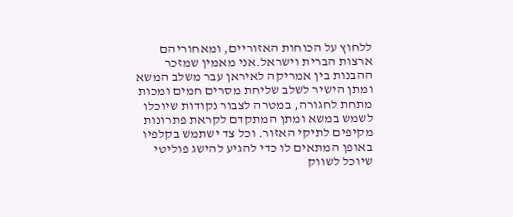ללחוץ על הכוחות האזוריים, ומאחוריהם ארצות הברית וישראל.אני מאמין שמזכר ההבנות בין אמריקה לאיראן עבר משלב המשא ומתן הישיר לשלב שליחת מסרים חמים ומכות מתחת לחגורה, במטרה לצבור נקודות שיוכלו לשמש במשא ומתן המתקדם לקראת פתרונות מקיפים לתיקי האזור. וכל צד ישתמש בקלפיו באופן המתאים לו כדי להגיע להישג פוליטי שיוכל לשווק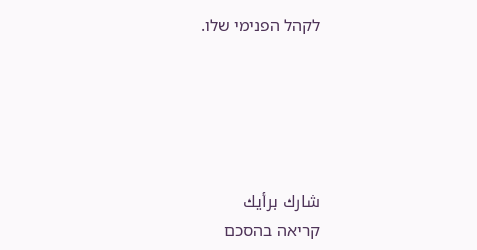לקהל הפנימי שלו.





شارك برأيك
קריאה בהסכם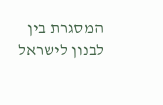המסגרת בין לבנון לישראל